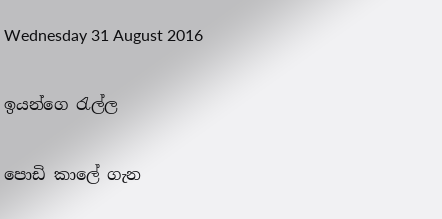Wednesday 31 August 2016

ඉයන්ගෙ රැල්ල

පොඩි කාලේ ගැන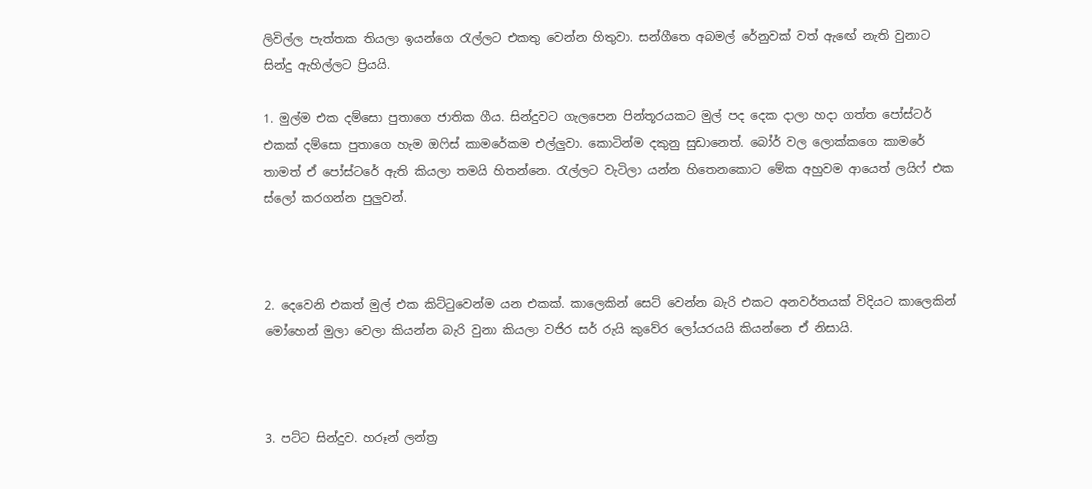ලිවිල්ල පැත්තක තියලා ඉයන්ගෙ රැල්ලට එකතු වෙන්න හිතුවා. සන්ගීතෙ අබමල් රේනුවක් වත් ඇඟේ නැති වුනාට සින්දු ඇහිල්ලට ප්‍රියයි.

1. මුල්ම එක දම්සො පුතාගෙ ජාතික ගීය. සින්දුවට ගැලපෙන පින්තූරයකට මුල් පද දෙක දාලා හදා ගත්ත පෝස්ටර් එකක් දම්සො පුතාගෙ හැම ඔෆිස් කාමරේකම එල්ලුවා. කොටින්ම දකුනු සුඩානෙත්. බෝර් වල ලොක්කගෙ කාමරේ තාමත් ඒ පෝස්ටරේ ඇති කියලා තමයි හිතන්නෙ. රැල්ලට වැටිලා යන්න හිතෙනකොට මේක අහුවම ආයෙත් ලයිෆ් එක ස්ලෝ කරගන්න පුලුවන්.



2. දෙවෙනි එකත් මුල් එක කිට්ටුවෙන්ම යන එකක්. කාලෙකින් සෙට් වෙන්න බැරි එකට අනවර්තයක් විදියට කාලෙකින් මෝහෙන් මුලා වෙලා කියන්න බැරි වුනා කියලා වජිර සර් රුයි කුවේර ලෝයරයයි කියන්නෙ ඒ නිසායි.



3. පට්ට සින්දුව. හරූන් ලන්ත්‍ර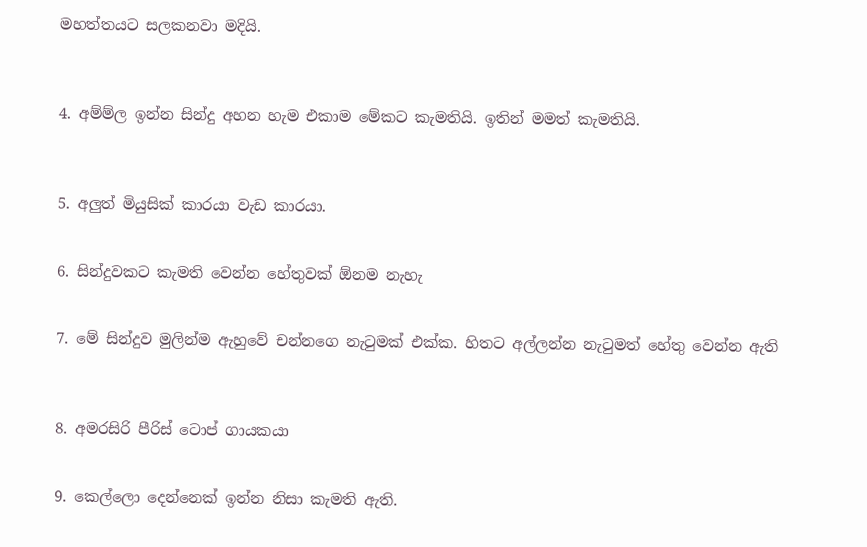මහත්තයට සලකනවා මදියි.



4. අම්ම්ල ඉන්න සින්දු අහන හැම එකාම මේකට කැමතියි. ඉතින් මමත් කැමතියි.



5. අලුත් මියුසික් කාරයා වැඩ කාරයා.


6. සින්දුවකට කැමති වෙන්න හේතුවක් ඕනම නැහැ


7. මේ සින්දුව මුලින්ම ඇහුවේ චන්නගෙ නැටුමක් එක්ක. හිතට අල්ලන්න නැටුමත් හේතු වෙන්න ඇති



8. අමරසිරි පීරිස් ටොප් ගායකයා


9. කෙල්ලො දෙන්නෙක් ඉන්න නිසා කැමති ඇති.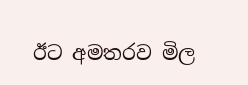ඊට අමතරව මිල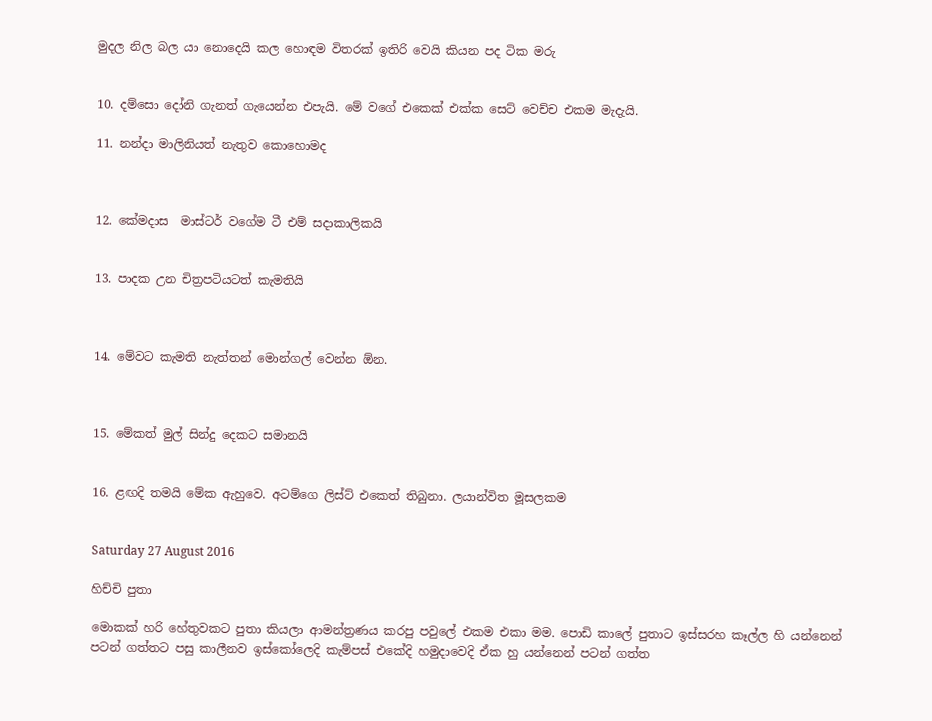මුදල නිල බල යා නොදෙයි කල හොඳම විතරක් ඉතිරි වෙයි කියන පද ටික මරු


10. දම්සො දෝනි ගැනත් ගැයෙන්න එපැයි. මේ වගේ එකෙක් එක්ක සෙට් වෙච්ච එකම මැදැයි.

11. නන්දා මාලිනියත් නැතුව කොහොමද



12. කේමදාස  මාස්ටර් වගේම ටී එම් සදාකාලිකයි


13. පාදක උන චිත්‍රපටියටත් කැමතියි



14. මේවට කැමති නැත්තන් මොන්ගල් වෙන්න ඕන.



15. මේකත් මුල් සින්දු දෙකට සමානයි


16. ළඟදි තමයි මේක ඇහුවෙ. අටම්ගෙ ලිස්ට් එකෙත් තිබුනා. ලයාන්විත මූසලකම


Saturday 27 August 2016

හිච්චි පුතා

මොකක් හරි හේතුවකට පුතා කියලා ආමන්ත්‍රණය කරපු පවුලේ එකම එකා මම. පොඩි කාලේ පුතාට ඉස්සරහ කෑල්ල හි යන්නෙන් පටන් ගත්තට පසු කාලීනව ඉස්කෝලෙදි කැම්පස් එකේදි හමුදාවෙදි ඒක හු යන්නෙන් පටන් ගත්ත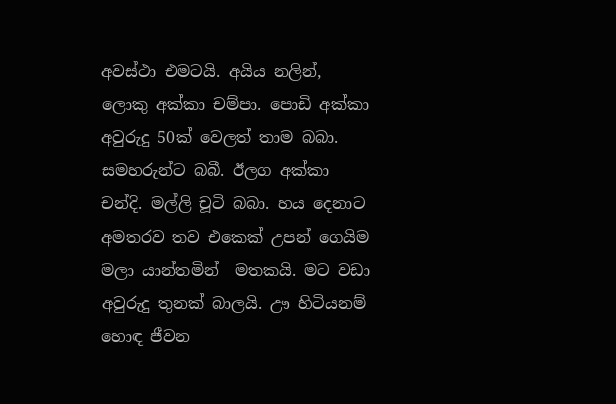අවස්ථා එමටයි. අයිය නලින්, ලොකු අක්කා චම්පා. පොඩි අක්කා අවුරුදු 50ක් වෙලත් තාම බබා. සමහරුන්ට බබී. ඊලග අක්කා චන්දි. මල්ලි චූටි බබා. හය දෙනාට අමතරව තව එකෙක් උපන් ගෙයිම මලා යාන්තමින්  මතකයි. මට වඩා අවුරුදු තුනක් බාලයි. ඌ හිටියනම් හොඳ ජීවන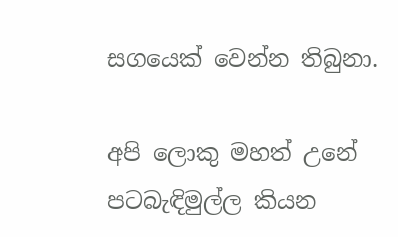සගයෙක් වෙන්න තිබුනා.

අපි ලොකු මහත් උනේ පටබැඳිමුල්ල කියන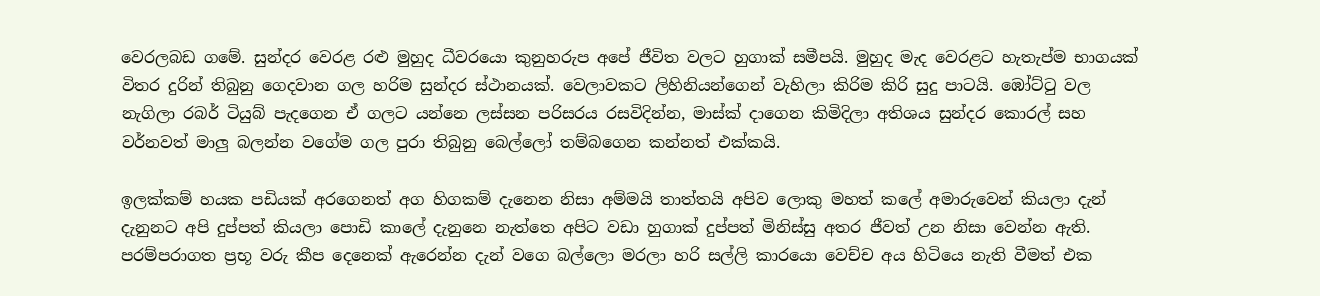වෙරලබඩ ගමේ. සුන්දර වෙරළ රළු මුහුද ධීවරයො කුනුහරුප අපේ ජීවිත වලට හුගාක් සමීපයි. මුහුද මැද වෙරළට හැතැප්ම භාගයක් විතර දුරින් තිබුනු ගෙදවාන ගල හරිම සුන්දර ස්ථානයක්. වෙලාවකට ලිහිනියන්ගෙන් වැහිලා කිරිම කිරි සුදු පාටයි. ඹෝට්ටු වල නැගිලා රබර් ටියුබ් පැදගෙන ඒ ගලට යන්නෙ ලස්සන පරිසරය රසවිදින්න, මාස්ක් දාගෙන කිමිදිලා අතිශය සුන්දර කොරල් සහ වර්නවත් මාලු බලන්න වගේම ගල පුරා තිබුනු බෙල්ලෝ තම්බගෙන කන්නත් එක්කයි.

ඉලක්කම් හයක පඩියක් අරගෙනත් අග හිගකම් දැනෙන නිසා අම්මයි තාත්තයි අපිව ලොකු මහත් කලේ අමාරුවෙන් කියලා දැන් දැනුනට අපි දුප්පත් කියලා පොඩි කාලේ දැනුනෙ නැත්තෙ අපිට වඩා හුගාක් දුප්පත් මිනිස්සු අතර ජීවත් උන නිසා වෙන්න ඇති. පරම්පරාගත ප්‍රභූ වරු කීප දෙනෙක් ඇරෙන්න දැන් වගෙ බල්ලො මරලා හරි සල්ලි කාරයො වෙච්ච අය හිටියෙ නැති වීමත් එක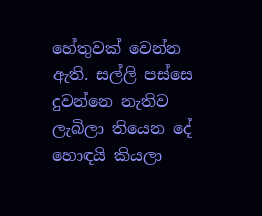හේතුවක් වෙන්න ඇති. සල්ලි පස්සෙ දුවන්නෙ නැතිව ලැබිලා තියෙන දේ හොඳයි කියලා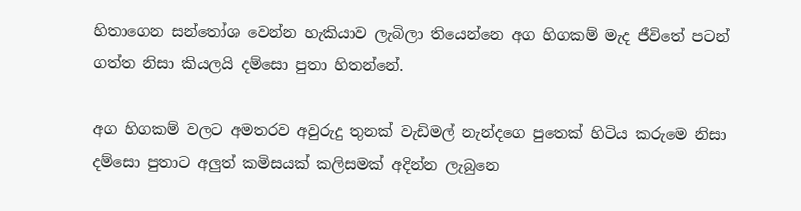හිතාගෙන සන්තෝශ වෙන්න හැකියාව ලැබිලා තියෙන්නෙ අග හිගකම් මැද ජීවිතේ පටන් ගත්ත නිසා කියලයි දම්සො පුතා හිතන්නේ.

අග හිගකම් වලට අමතරව අවුරුදු තුනක් වැඩිමල් නැන්දගෙ පුතෙක් හිටිය කරුමෙ නිසා දම්සො පුතාට අලුත් කමිසයක් කලිසමක් අදින්න ලැබුනෙ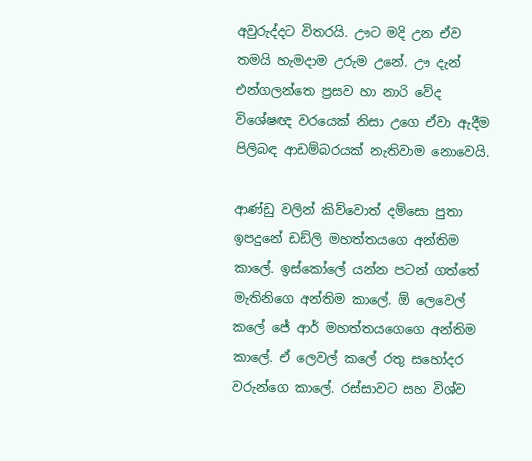අවුරුද්දට විතරයි. ඌට මදි උන ඒව තමයි හැමදාම උරුම උනේ. ඌ දැන් එන්ගලන්තෙ ප්‍රසව හා නාරි වේද විශේෂඥ වරයෙක් නිසා උගෙ ඒවා ඇදීම පිලිබඳ ආඩම්බරයක් නැතිවාම නොවෙයි.

ආණ්ඩු වලින් කිව්වොත් දම්සො පුතා ඉපදුනේ ඩඩ්ලි මහත්තයගෙ අන්තිම කාලේ. ඉස්කෝලේ යන්න පටන් ගත්තේ මැතිනිගෙ අන්තිම කාලේ. ඕ ලෙවෙල් කලේ ජේ ආර් මහත්තයගෙගෙ අන්තිම කාලේ. ඒ ලෙවල් කලේ රතු සහෝදර වරුන්ගෙ කාලේ. රස්සාවට සහ විශ්ව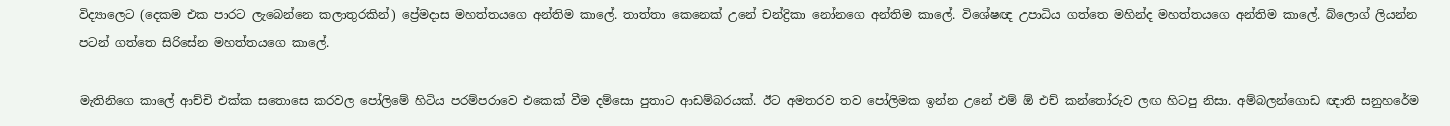විද්‍යාලෙට (දෙකම එක පාරට ලැබෙන්නෙ කලාතුරකින්) ප්‍රේමදාස මහත්තයගෙ අන්තිම කාලේ. තාත්තා කෙනෙක් උනේ චන්ද්‍රිකා නෝනගෙ අන්තිම කාලේ. විශේෂඥ උපාධිය ගත්තෙ මහින්ද මහත්තයගෙ අන්තිම කාලේ. බ්ලොග් ලියන්න පටන් ගත්තෙ සිරිසේන මහත්තයගෙ කාලේ.

මැතිනිගෙ කාලේ ආච්චි එක්ක සතොසෙ කරවල පෝලිමේ හිටිය පරම්පරාවෙ එකෙක් වීම දම්සො පුතාට ආඩම්බරයක්. ඊට අමතරව තව පෝලිමක ඉන්න උනේ එම් ඕ එච් කන්තෝරුව ලඟ හිටපු නිසා. අම්බලන්ගොඩ ඥාති සනුහරේම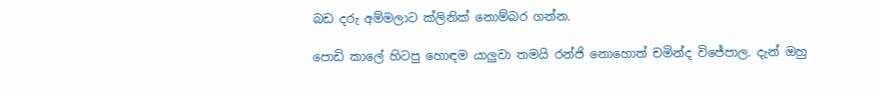බඩ දරු අම්මලාට ක්ලිනික් නොම්බර ගන්න.

පොඩි කාලේ හිටපු හොඳම යාලුවා තමයි රන්ජි නොහොත් චමින්ද විජේපාල. දැන් ඔහු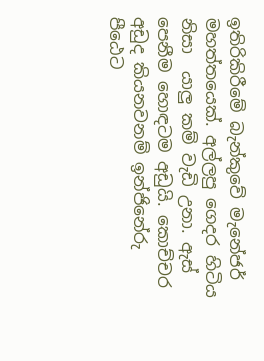ඉතිරිකිරීමේ බැන්කුවේ මැනේජර් මහත්තයෙක්. අල්ලපු ගෙදර හිටිය නිසා  යාලු කම් වැඩි උනා. ඇස් පෙනීම හොඳටම අඩුයි. කොච්චර අඩුද කියනවනම් ඉන්ජිනේරු පීඨෙට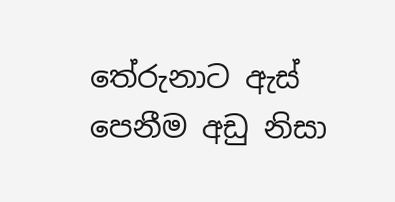තේරුනාට ඇස් පෙනීම අඩු නිසා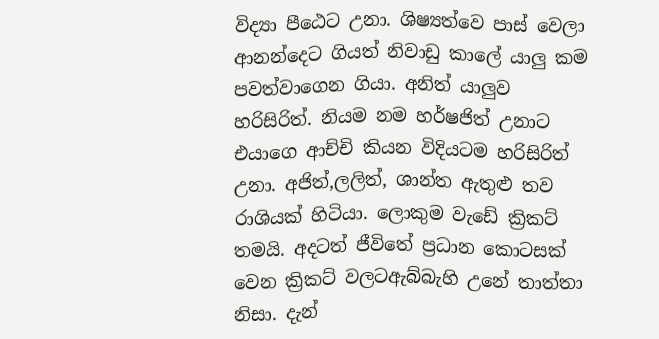විද්‍යා පීඨෙට උනා. ශිෂ්‍යත්වෙ පාස් වෙලා ආනන්දෙට ගියත් නිවාඩු කාලේ යාලු කම පවත්වාගෙන ගියා. අනිත් යාලුව හරිසිරිත්. නියම නම හර්ෂජිත් උනාට එයාගෙ ආච්චි කියන විදියටම හරිසිරිත් උනා. අජිත්,ලලිත්, ශාන්ත ඇතුළු තව රාශියක් හිටියා. ලොකුම වැඩේ ක්‍රිකට් තමයි. අදටත් ජීවිතේ ප්‍රධාන කොටසක් වෙන ක්‍රිකට් වලටඇබ්බැහි උනේ තාත්තා නිසා. දැන්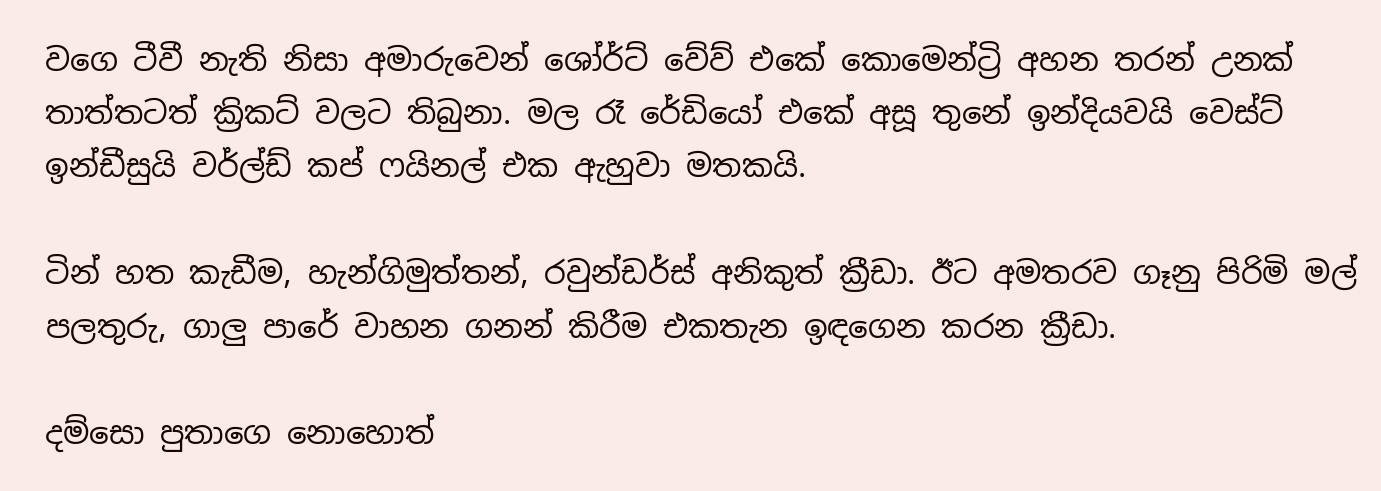වගෙ ටීවී නැති නිසා අමාරුවෙන් ශෝර්ට් වේව් එකේ කොමෙන්ට්‍රි අහන තරන් උනක් තාත්තටත් ක්‍රිකට් වලට තිබුනා. මල රෑ රේඩියෝ එකේ අසූ තුනේ ඉන්දියවයි වෙස්ට් ඉන්ඩීසුයි වර්ල්ඩ් කප් ෆයිනල් එක ඇහුවා මතකයි.

ටින් හත කැඩීම, හැන්ගිමුත්තන්, රවුන්ඩර්ස් අනිකුත් ක්‍රීඩා. ඊට අමතරව ගෑනු පිරිමි මල් පලතුරු, ගාලු පාරේ වාහන ගනන් කිරීම එකතැන ඉඳගෙන කරන ක්‍රීඩා.

දම්සො පුතාගෙ නොහොත්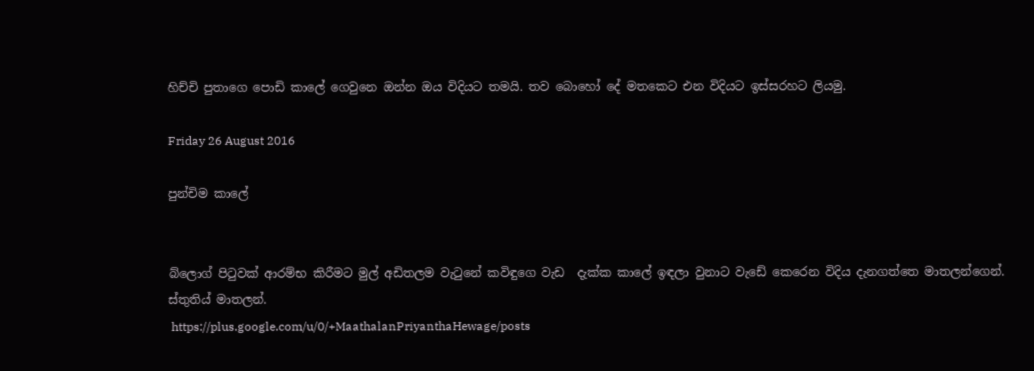හිච්චි පුතාගෙ පොඩි කාලේ ගෙවුනෙ ඔන්න ඔය විදියට තමයි. තව බොහෝ දේ මතකෙට එන විදියට ඉස්සරහට ලියමු.

Friday 26 August 2016

පුන්චිම කාලේ


බ්ලොග් පිටුවක් ආරම්භ කිරීමට මුල් අඩිතලම වැටුනේ කවිඳුගෙ වැඩ  දැක්ක කාලේ ඉඳලා වුනාට වැඩේ කෙරෙන විදිය දැනගත්තෙ මාතලන්ගෙන්. ස්තුතිය් මාතලන්.
 https://plus.google.com/u/0/+MaathalanPriyanthaHewage/posts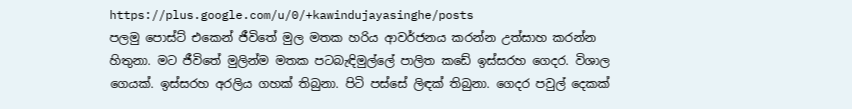https://plus.google.com/u/0/+kawindujayasinghe/posts
පලමු පොස්ට් එකෙන් ජීවිතේ මුල මතක හරිය ආවර්ජනය කරන්න උත්සාහ කරන්න හිතුනා. මට ජීවිතේ මුලින්ම මතක පටබැඳිමුල්ලේ පාලිත කඩේ ඉස්සරහ ගෙදර. විශාල ගෙයක්. ඉස්සරහ අරලිය ගහක් තිබුනා. පිටි පස්සේ ලිඳක් තිබුනා. ගෙදර පවුල් දෙකක්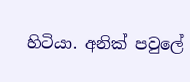හිටියා. අනික් පවුලේ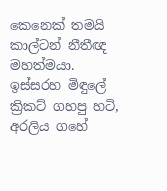කෙනෙක් තමයි  කාල්ටන් නීතීඥ මහත්මයා. ඉස්සරහ මිඳුලේ ක්‍රිකට් ගහපු හටි, අරලිය ගහේ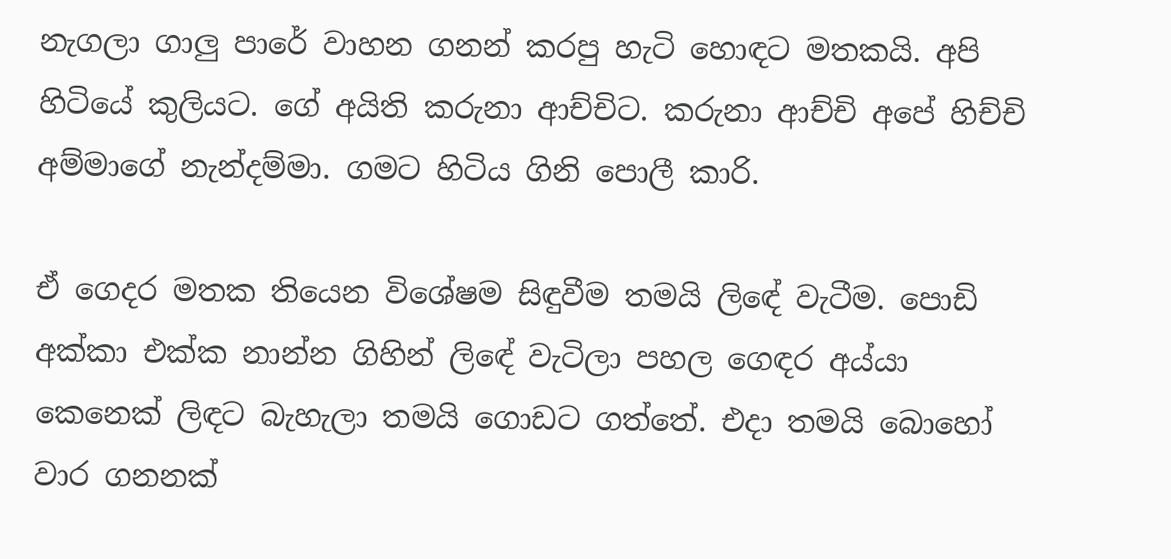නැගලා ගාලු පාරේ වාහන ගනන් කරපු හැටි හොඳට මතකයි. අපි හිටියේ කුලියට. ගේ අයිති කරුනා ආච්චිට. කරුනා ආච්චි අපේ හිච්චි අම්මාගේ නැන්දම්මා. ගමට හිටිය ගිනි පොලී කාරි.

ඒ ගෙදර මතක තියෙන විශේෂම සිඳුවීම තමයි ලිඳේ වැටීම. පොඩි අක්කා එක්ක නාන්න ගිහින් ලිඳේ වැටිලා පහල ගෙඳර අය්යා කෙනෙක් ලිඳට බැහැලා තමයි ගොඩට ගත්තේ. එදා තමයි බොහෝ වාර ගනනක්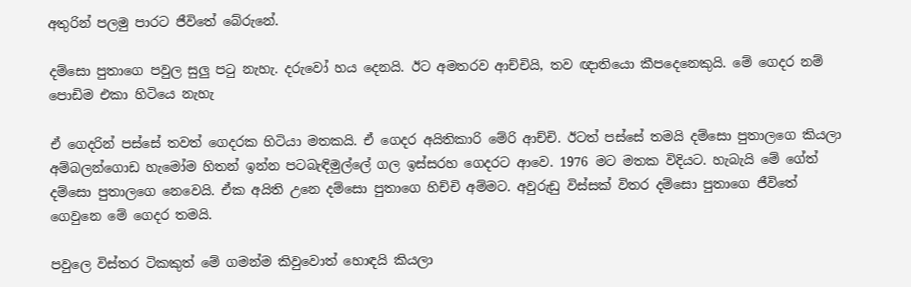අතුරින් පලමු පාරට ජීවිතේ බේරුනේ.

දම්සො පුතාගෙ පවුල සුලු පටු නැහැ. දරුවෝ හය දෙනයි. ඊට අමතරව ආච්චියි, තව ඥාතියො කීපදෙනෙකුයි. මේ ගෙදර නම් පොඩිම එකා හිටියෙ නැහැ

ඒ ගෙදරින් පස්සේ තවත් ගෙදරක හිටියා මතකයි. ඒ ගෙදර අයිතිකාරි මේරි ආච්චි. ඊටත් පස්සේ තමයි දම්සො පුතාලගෙ කියලා අම්බලන්ගොඩ හැමෝම හිතන් ඉන්න පටබැඳිමුල්ලේ ගල ඉස්සරහ ගෙදරට ආවෙ. 1976 මට මතක විදියට. හැබැයි මේ ගේත් දම්සො පුතාලගෙ නෙවෙයි. ඒක අයිති උනෙ දම්සො පුතාගෙ හිච්චි අම්මට. අවුරුඩු විස්සක් විතර දම්සො පුතාගෙ ජීවිතේ ගෙවුනෙ මේ ගෙදර තමයි.

පවුලෙ විස්තර ටිකකුත් මේ ගමන්ම කිවුවොත් හොඳයි කියලා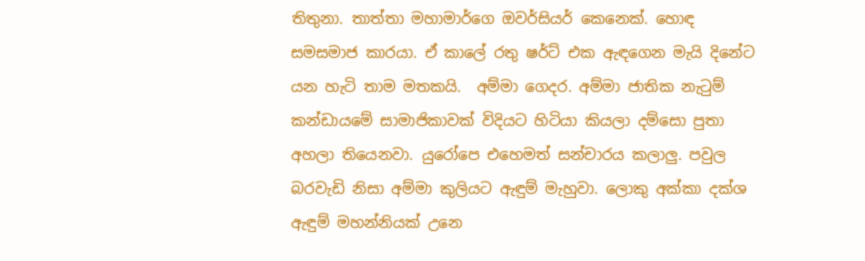තිතුනා. තාත්තා මහාමාර්ගෙ ඔවර්සියර් කෙනෙක්. හොඳ සමසමාජ කාරයා. ඒ කාලේ රතු ෂර්ට් එක ඇඳගෙන මැයි දිනේට යන හැටි තාම මතකයි.  අම්මා ගෙදර. අම්මා ජාතික නැටුම් කන්ඩායමේ සාමාජිකාවක් විදියට හිටියා කියලා දම්සො පුතා අහලා තියෙනවා. යුරෝපෙ එහෙමත් සන්චාරය කලාලු. පවුල බරවැඩි නිසා අම්මා කුලියට ඇඳුම් මැහුවා. ලොකු අක්කා දක්ශ ඇඳුම් මහන්නියක් උනෙ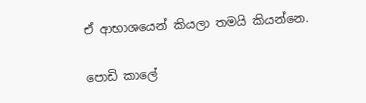ඒ ආභාශයෙන් කියලා තමයි කියන්නෙ.

පොඩි කාලේ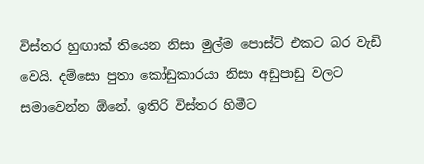විස්තර හුඟාක් තියෙන නිසා මුල්ම පොස්ට් එකට බර වැඩි වෙයි. දම්සො පුතා කෝඩුකාරයා නිසා අඩුපාඩු වලට සමාවෙන්න ඕනේ. ඉතිරි විස්තර හිමීට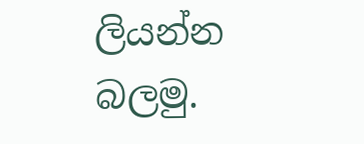ලියන්න බලමු.